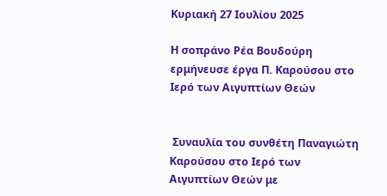Κυριακή 27 Ιουλίου 2025

Η σοπράνο Ρέα Βουδούρη ερμήνευσε έργα Π. Καρούσου στο Ιερό των Αιγυπτίων Θεών


 Συναυλία του συνθέτη Παναγιώτη Καρούσου στο Ιερό των Αιγυπτίων Θεών με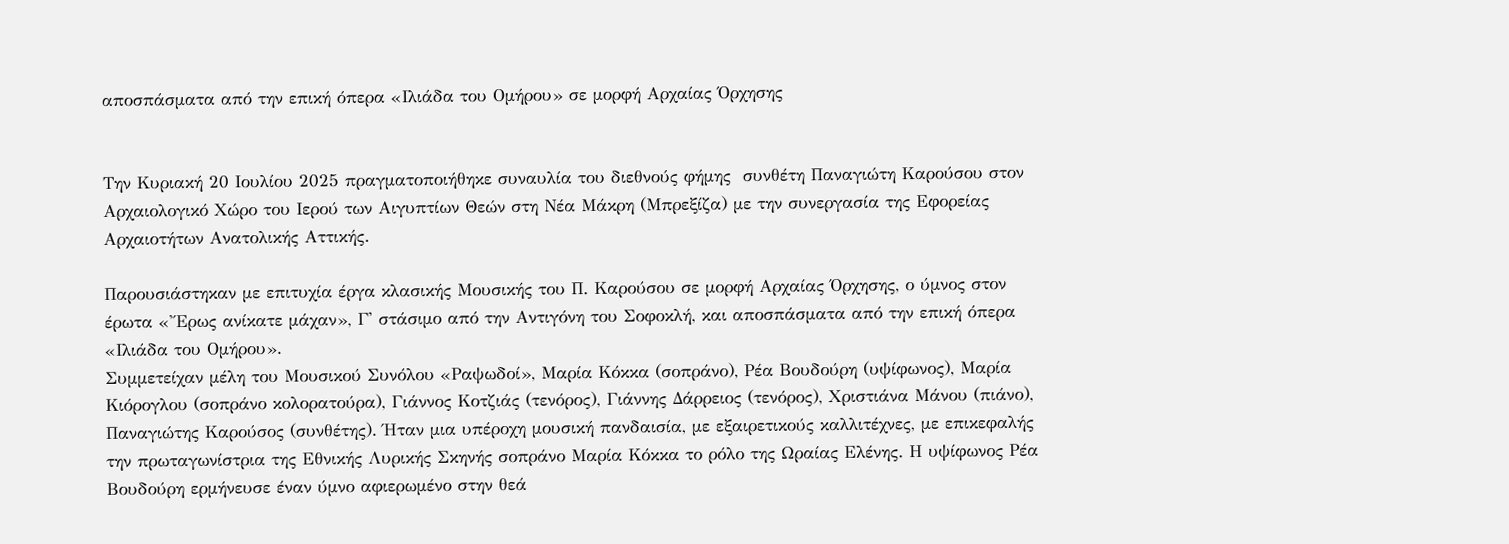αποσπάσματα από την επική όπερα «Ιλιάδα του Ομήρου» σε μορφή Αρχαίας Όρχησης


Την Κυριακή 20 Ιουλίου 2025 πραγματοποιήθηκε συναυλία του διεθνούς φήμης  συνθέτη Παναγιώτη Καρούσου στον Aρχαιολογικό Xώρο του Ιερού των Αιγυπτίων Θεών στη Νέα Μάκρη (Μπρεξίζα) με την συνεργασία της Εφορείας Αρχαιοτήτων Ανατολικής Αττικής.

Παρουσιάστηκαν με επιτυχία έργα κλασικής Μουσικής του Π. Καρούσου σε μορφή Αρχαίας Όρχησης, ο ύμνος στον έρωτα «Ἔρως ανίκατε μάχαν», Γ' στάσιμο από την Αντιγόνη του Σοφοκλή, και αποσπάσματα από την επική όπερα «Ιλιάδα του Ομήρου».
Συμμετείχαν μέλη του Μουσικού Συνόλου «Ραψωδοί», Μαρία Κόκκα (σοπράνο), Ρέα Βουδούρη (υψίφωνος), Μαρία Κιόρογλου (σοπράνο κολορατούρα), Γιάννος Κοτζιάς (τενόρος), Γιάννης Δάρρειος (τενόρος), Χριστιάνα Μάνου (πιάνο), Παναγιώτης Καρούσος (συνθέτης). Ήταν μια υπέροχη μουσική πανδαισία, με εξαιρετικούς καλλιτέχνες, με επικεφαλής την πρωταγωνίστρια της Εθνικής Λυρικής Σκηνής σοπράνο Μαρία Κόκκα το ρόλο της Ωραίας Ελένης. Η υψίφωνος Ρέα Βουδούρη ερμήνευσε έναν ύμνο αφιερωμένο στην θεά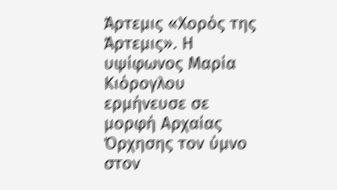Άρτεμις «Χορός της Άρτεμις». Η υψίφωνος Μαρία Κιόρογλου ερμήνευσε σε μορφή Αρχαίας Όρχησης τον ύμνο στον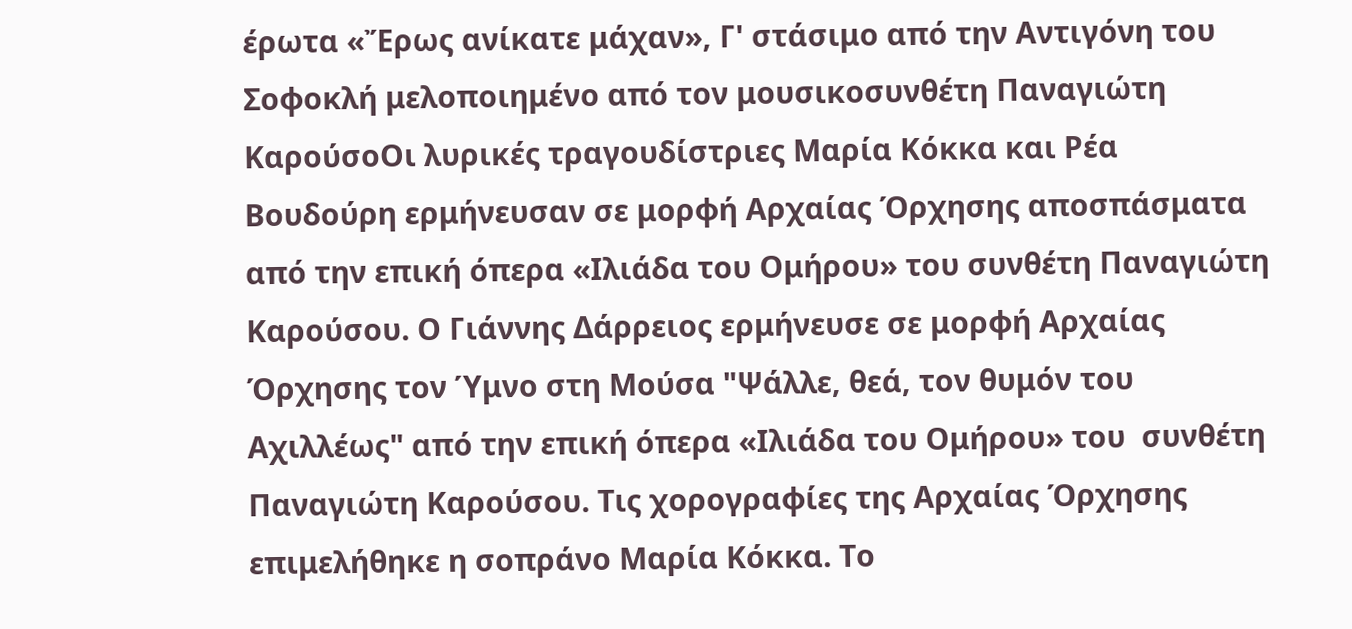έρωτα «Ἔρως ανίκατε μάχαν», Γ' στάσιμο από την Αντιγόνη του Σοφοκλή μελοποιημένο από τον μουσικοσυνθέτη Παναγιώτη ΚαρούσοΟι λυρικές τραγουδίστριες Μαρία Κόκκα και Ρέα Βουδούρη ερμήνευσαν σε μορφή Αρχαίας Όρχησης αποσπάσματα από την επική όπερα «Ιλιάδα του Ομήρου» του συνθέτη Παναγιώτη Καρούσου. Ο Γιάννης Δάρρειος ερμήνευσε σε μορφή Αρχαίας Όρχησης τον Ύμνο στη Μούσα "Ψάλλε, θεά, τον θυμόν του Αχιλλέως" από την επική όπερα «Ιλιάδα του Ομήρου» του  συνθέτη Παναγιώτη Καρούσου. Τις χορογραφίες της Αρχαίας Όρχησης επιμελήθηκε η σοπράνο Μαρία Κόκκα. Το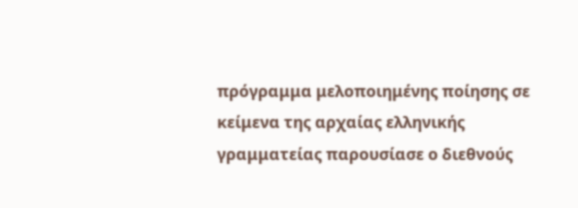πρόγραμμα μελοποιημένης ποίησης σε κείμενα της αρχαίας ελληνικής γραμματείας παρουσίασε ο διεθνούς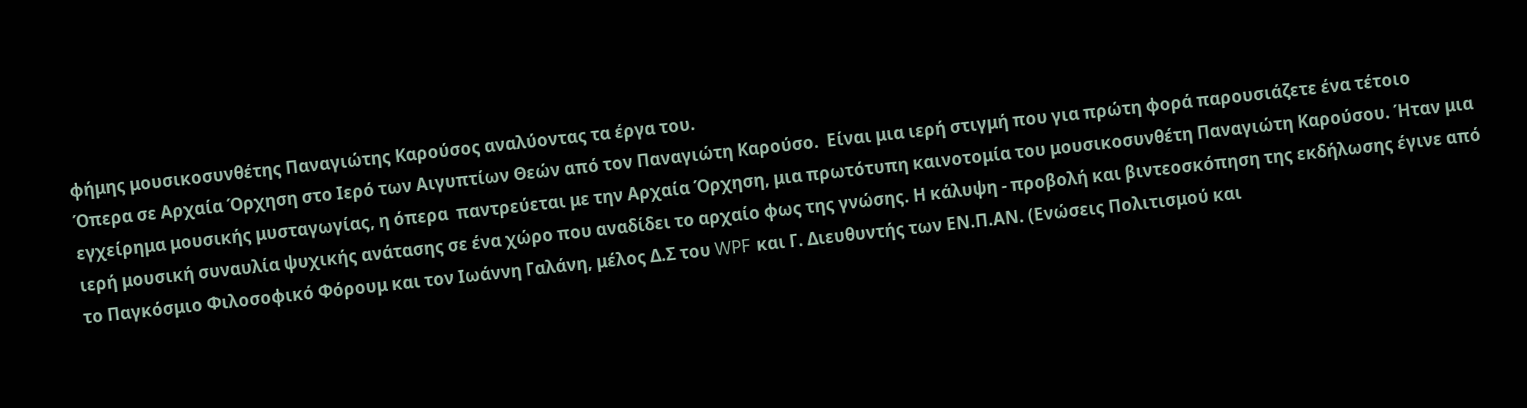φήμης μουσικοσυνθέτης Παναγιώτης Καρούσος αναλύοντας τα έργα του.
Όπερα σε Αρχαία Όρχηση στο Ιερό των Αιγυπτίων Θεών από τον Παναγιώτη Καρούσο.  Είναι μια ιερή στιγμή που για πρώτη φορά παρουσιάζετε ένα τέτοιο εγχείρημα μουσικής μυσταγωγίας, η όπερα  παντρεύεται με την Αρχαία Όρχηση, μια πρωτότυπη καινοτομία του μουσικοσυνθέτη Παναγιώτη Καρούσου. Ήταν μια ιερή μουσική συναυλία ψυχικής ανάτασης σε ένα χώρο που αναδίδει το αρχαίο φως της γνώσης. Η κάλυψη - προβολή και βιντεοσκόπηση της εκδήλωσης έγινε από το Παγκόσμιο Φιλοσοφικό Φόρουμ και τον Ιωάννη Γαλάνη, μέλος Δ.Σ του WPF και Γ. Διευθυντής των ΕΝ.Π.ΑΝ. (Ενώσεις Πολιτισμού και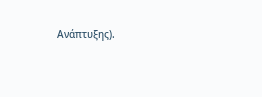Ανάπτυξης).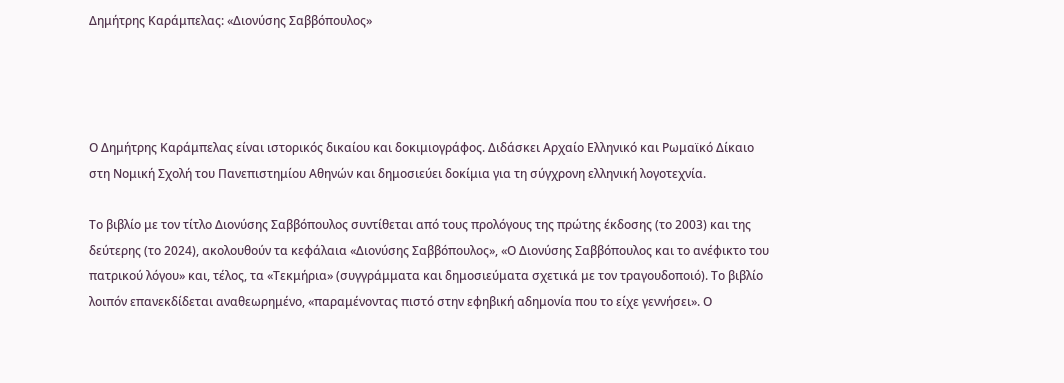Δημήτρης Καράμπελας: «Διονύσης Σαββόπουλος»




Ο Δημήτρης Καράμπελας είναι ιστορικός δικαίου και δοκιμιογράφος. Διδάσκει Αρχαίο Ελληνικό και Ρωμαϊκό Δίκαιο στη Νομική Σχολή του Πανεπιστημίου Αθηνών και δημοσιεύει δοκίμια για τη σύγχρονη ελληνική λογοτεχνία.

Το βιβλίο με τον τίτλο Διονύσης Σαββόπουλος συντίθεται από τους προλόγους της πρώτης έκδοσης (το 2003) και της δεύτερης (το 2024), ακολουθούν τα κεφάλαια «Διονύσης Σαββόπουλος», «Ο Διονύσης Σαββόπουλος και το ανέφικτο του πατρικού λόγου» και, τέλος, τα «Τεκμήρια» (συγγράμματα και δημοσιεύματα σχετικά με τον τραγουδοποιό). Το βιβλίο λοιπόν επανεκδίδεται αναθεωρημένο, «παραμένοντας πιστό στην εφηβική αδημονία που το είχε γεννήσει». Ο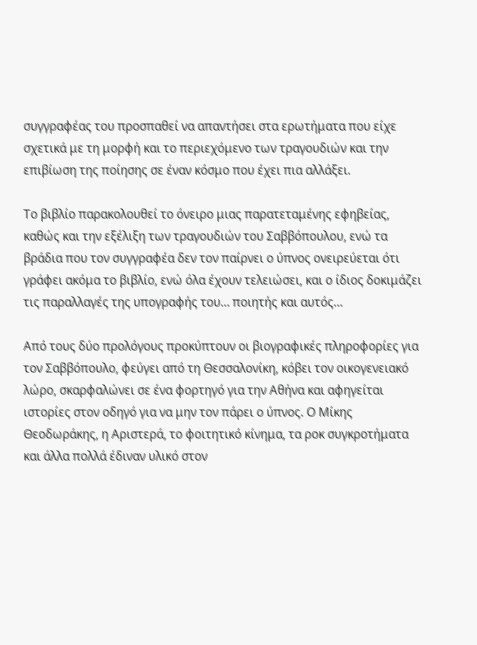συγγραφέας του προσπαθεί να απαντήσει στα ερωτήματα που είχε σχετικά με τη μορφή και το περιεχόμενο των τραγουδιών και την επιβίωση της ποίησης σε έναν κόσμο που έχει πια αλλάξει.

Το βιβλίο παρακολουθεί το όνειρο μιας παρατεταμένης εφηβείας, καθώς και την εξέλιξη των τραγουδιών του Σαββόπουλου, ενώ τα βράδια που τον συγγραφέα δεν τον παίρνει ο ύπνος ονειρεύεται ότι γράφει ακόμα το βιβλίο, ενώ όλα έχουν τελειώσει, και ο ίδιος δοκιμάζει τις παραλλαγές της υπογραφής του… ποιητής και αυτός…

Από τους δύο προλόγους προκύπτουν οι βιογραφικές πληροφορίες για τον Σαββόπουλο, φεύγει από τη Θεσσαλονίκη, κόβει τον οικογενειακό λώρο, σκαρφαλώνει σε ένα φορτηγό για την Αθήνα και αφηγείται ιστορίες στον οδηγό για να μην τον πάρει ο ύπνος. Ο Μίκης Θεοδωράκης, η Αριστερά, το φοιτητικό κίνημα, τα ροκ συγκροτήματα και άλλα πολλά έδιναν υλικό στον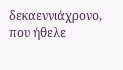δεκαεννιάχρονο, που ήθελε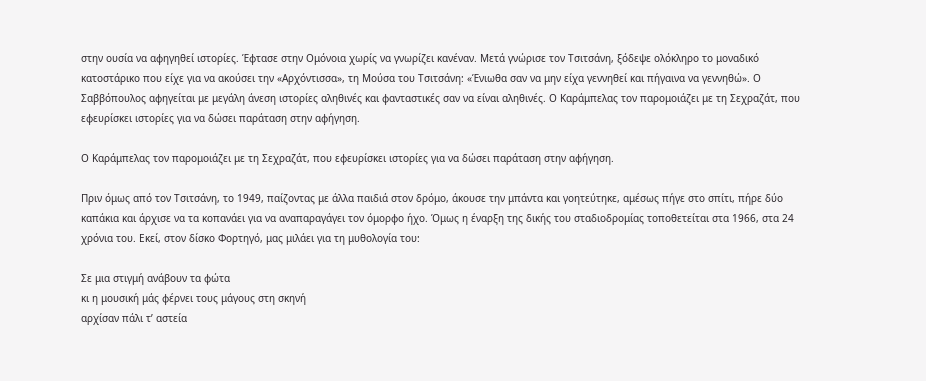στην ουσία να αφηγηθεί ιστορίες. Έφτασε στην Ομόνοια χωρίς να γνωρίζει κανέναν. Μετά γνώρισε τον Τσιτσάνη, ξόδεψε ολόκληρο το μοναδικό κατοστάρικο που είχε για να ακούσει την «Αρχόντισσα», τη Μούσα του Τσιτσάνη: «Ένιωθα σαν να μην είχα γεννηθεί και πήγαινα να γεννηθώ». Ο Σαββόπουλος αφηγείται με μεγάλη άνεση ιστορίες αληθινές και φανταστικές σαν να είναι αληθινές. Ο Καράμπελας τον παρομοιάζει με τη Σεχραζάτ, που εφευρίσκει ιστορίες για να δώσει παράταση στην αφήγηση.

Ο Καράμπελας τον παρομοιάζει με τη Σεχραζάτ, που εφευρίσκει ιστορίες για να δώσει παράταση στην αφήγηση.

Πριν όμως από τον Τσιτσάνη, το 1949, παίζοντας με άλλα παιδιά στον δρόμο, άκουσε την μπάντα και γοητεύτηκε, αμέσως πήγε στο σπίτι, πήρε δύο καπάκια και άρχισε να τα κοπανάει για να αναπαραγάγει τον όμορφο ήχο. Όμως η έναρξη της δικής του σταδιοδρομίας τοποθετείται στα 1966, στα 24 χρόνια του. Εκεί, στον δίσκο Φορτηγό, μας μιλάει για τη μυθολογία του:

Σε μια στιγμή ανάβουν τα φώτα
κι η μουσική μάς φέρνει τους μάγους στη σκηνή
αρχίσαν πάλι τ’ αστεία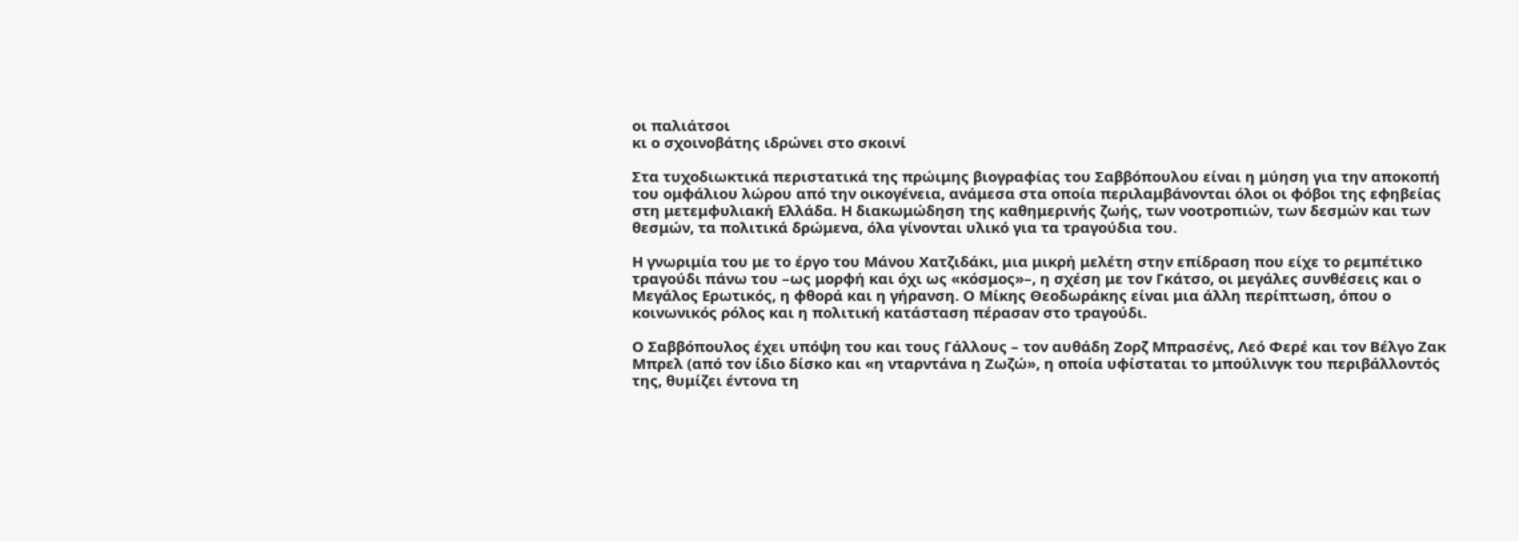οι παλιάτσοι
κι ο σχοινοβάτης ιδρώνει στο σκοινί

Στα τυχοδιωκτικά περιστατικά της πρώιμης βιογραφίας του Σαββόπουλου είναι η μύηση για την αποκοπή του ομφάλιου λώρου από την οικογένεια, ανάμεσα στα οποία περιλαμβάνονται όλοι οι φόβοι της εφηβείας στη μετεμφυλιακή Ελλάδα. Η διακωμώδηση της καθημερινής ζωής, των νοοτροπιών, των δεσμών και των θεσμών, τα πολιτικά δρώμενα, όλα γίνονται υλικό για τα τραγούδια του.

Η γνωριμία του με το έργο του Μάνου Χατζιδάκι, μια μικρή μελέτη στην επίδραση που είχε το ρεμπέτικο τραγούδι πάνω του –ως μορφή και όχι ως «κόσμος»–, η σχέση με τον Γκάτσο, οι μεγάλες συνθέσεις και ο Μεγάλος Ερωτικός, η φθορά και η γήρανση. Ο Μίκης Θεοδωράκης είναι μια άλλη περίπτωση, όπου ο κοινωνικός ρόλος και η πολιτική κατάσταση πέρασαν στο τραγούδι.

Ο Σαββόπουλος έχει υπόψη του και τους Γάλλους – τον αυθάδη Ζορζ Μπρασένς, Λεό Φερέ και τον Βέλγο Ζακ Μπρελ (από τον ίδιο δίσκο και «η νταρντάνα η Ζωζώ», η οποία υφίσταται το μπούλινγκ του περιβάλλοντός της, θυμίζει έντονα τη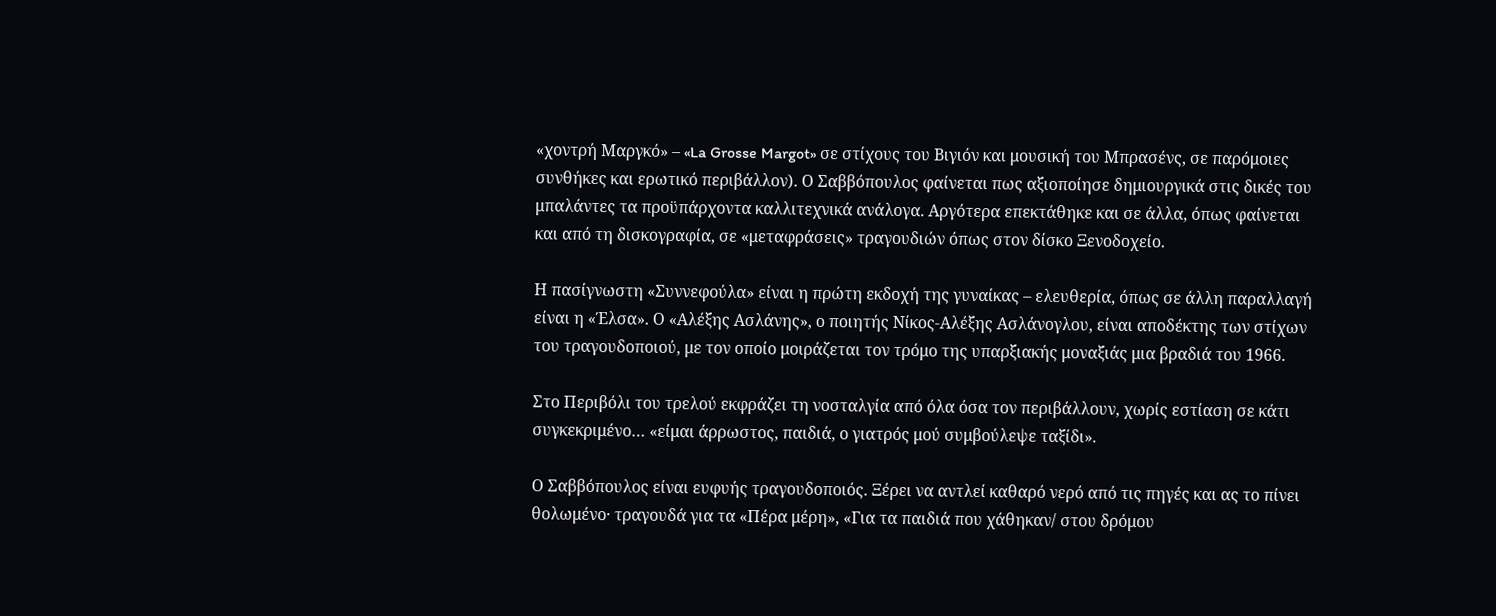«χοντρή Μαργκό» – «La Grosse Margot» σε στίχους του Βιγιόν και μουσική του Μπρασένς, σε παρόμοιες συνθήκες και ερωτικό περιβάλλον). Ο Σαββόπουλος φαίνεται πως αξιοποίησε δημιουργικά στις δικές του μπαλάντες τα προϋπάρχοντα καλλιτεχνικά ανάλογα. Αργότερα επεκτάθηκε και σε άλλα, όπως φαίνεται και από τη δισκογραφία, σε «μεταφράσεις» τραγουδιών όπως στον δίσκο Ξενοδοχείο.

Η πασίγνωστη «Συννεφούλα» είναι η πρώτη εκδοχή της γυναίκας – ελευθερία, όπως σε άλλη παραλλαγή είναι η «Έλσα». Ο «Αλέξης Ασλάνης», ο ποιητής Νίκος-Αλέξης Ασλάνογλου, είναι αποδέκτης των στίχων του τραγουδοποιού, με τον οποίο μοιράζεται τον τρόμο της υπαρξιακής μοναξιάς μια βραδιά του 1966.

Στο Περιβόλι του τρελού εκφράζει τη νοσταλγία από όλα όσα τον περιβάλλουν, χωρίς εστίαση σε κάτι συγκεκριμένο… «είμαι άρρωστος, παιδιά, ο γιατρός μού συμβούλεψε ταξίδι».

Ο Σαββόπουλος είναι ευφυής τραγουδοποιός. Ξέρει να αντλεί καθαρό νερό από τις πηγές και ας το πίνει θολωμένο· τραγουδά για τα «Πέρα μέρη», «Για τα παιδιά που χάθηκαν/ στου δρόμου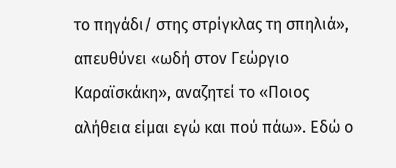το πηγάδι/ στης στρίγκλας τη σπηλιά», απευθύνει «ωδή στον Γεώργιο Καραϊσκάκη», αναζητεί το «Ποιος αλήθεια είμαι εγώ και πού πάω». Εδώ ο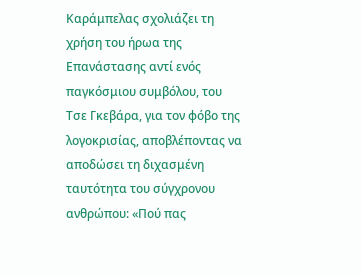Καράμπελας σχολιάζει τη χρήση του ήρωα της Επανάστασης αντί ενός παγκόσμιου συμβόλου, του Τσε Γκεβάρα, για τον φόβο της λογοκρισίας, αποβλέποντας να αποδώσει τη διχασμένη ταυτότητα του σύγχρονου ανθρώπου: «Πού πας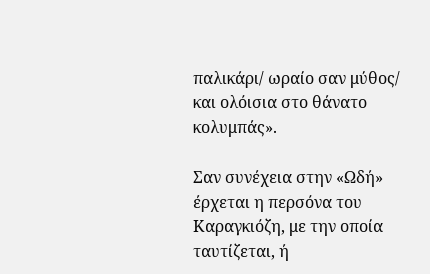παλικάρι/ ωραίο σαν μύθος/ και ολόισια στο θάνατο κολυμπάς».

Σαν συνέχεια στην «Ωδή» έρχεται η περσόνα του Καραγκιόζη, με την οποία ταυτίζεται, ή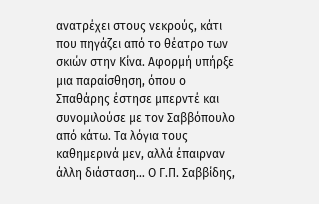ανατρέχει στους νεκρούς, κάτι που πηγάζει από το θέατρο των σκιών στην Κίνα. Αφορμή υπήρξε μια παραίσθηση, όπου ο Σπαθάρης έστησε μπερντέ και συνομιλούσε με τον Σαββόπουλο από κάτω. Τα λόγια τους καθημερινά μεν, αλλά έπαιρναν άλλη διάσταση… Ο Γ.Π. Σαββίδης,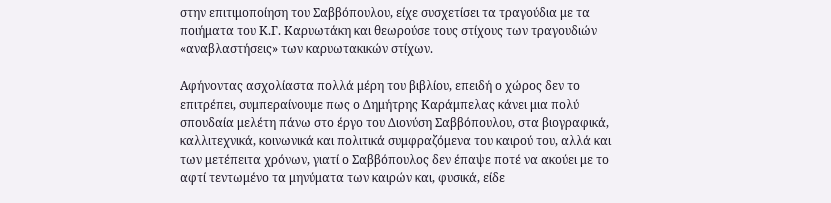στην επιτιμοποίηση του Σαββόπουλου, είχε συσχετίσει τα τραγούδια με τα ποιήματα του Κ.Γ. Καρυωτάκη και θεωρούσε τους στίχους των τραγουδιών «αναβλαστήσεις» των καρυωτακικών στίχων.

Αφήνοντας ασχολίαστα πολλά μέρη του βιβλίου, επειδή ο χώρος δεν το επιτρέπει, συμπεραίνουμε πως ο Δημήτρης Καράμπελας κάνει μια πολύ σπουδαία μελέτη πάνω στο έργο του Διονύση Σαββόπουλου, στα βιογραφικά, καλλιτεχνικά, κοινωνικά και πολιτικά συμφραζόμενα του καιρού του, αλλά και των μετέπειτα χρόνων, γιατί ο Σαββόπουλος δεν έπαψε ποτέ να ακούει με το αφτί τεντωμένο τα μηνύματα των καιρών και, φυσικά, είδε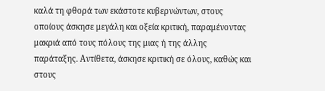καλά τη φθορά των εκάστοτε κυβερνώντων, στους οποίους άσκησε μεγάλη και οξεία κριτική, παραμένοντας μακριά από τους πόλους της μιας ή της άλλης παράταξης. Αντίθετα, άσκησε κριτική σε όλους, καθώς και στους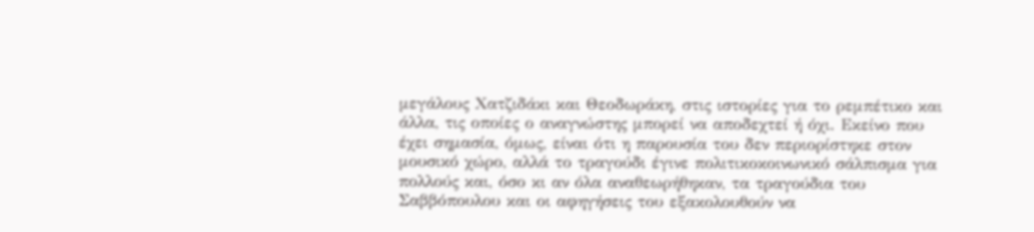μεγάλους Χατζιδάκι και Θεοδωράκη, στις ιστορίες για το ρεμπέτικο και άλλα, τις οποίες ο αναγνώστης μπορεί να αποδεχτεί ή όχι. Εκείνο που έχει σημασία, όμως, είναι ότι η παρουσία του δεν περιορίστηκε στον μουσικό χώρο, αλλά το τραγούδι έγινε πολιτικοκοινωνικό σάλπισμα για πολλούς και, όσο κι αν όλα αναθεωρήθηκαν, τα τραγούδια του Σαββόπουλου και οι αφηγήσεις του εξακολουθούν να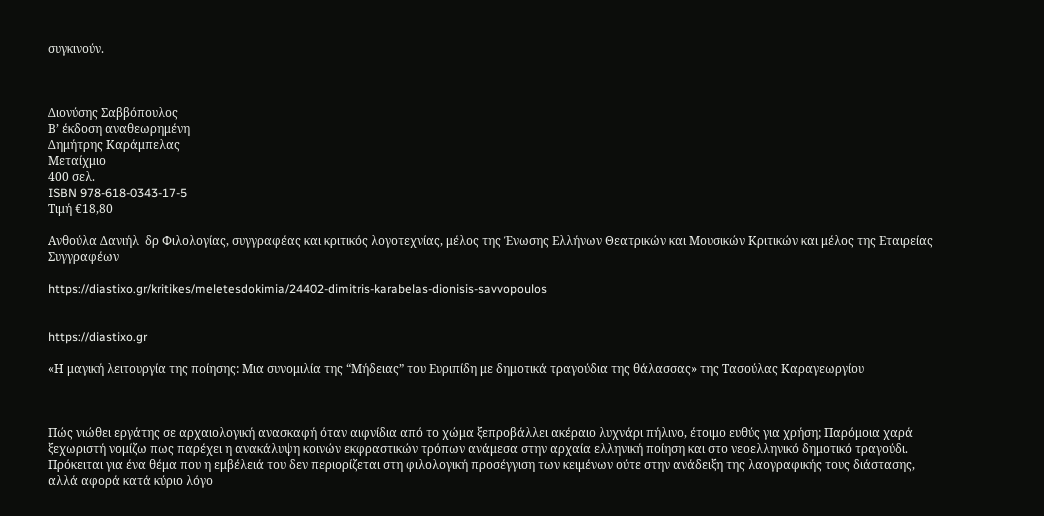συγκινούν.



Διονύσης Σαββόπουλος
Β’ έκδοση αναθεωρημένη
Δημήτρης Καράμπελας
Μεταίχμιο
400 σελ.
ISBN 978-618-0343-17-5
Τιμή €18,80

Ανθούλα Δανιήλ  δρ Φιλολογίας, συγγραφέας και κριτικός λογοτεχνίας, μέλος της Ένωσης Ελλήνων Θεατρικών και Μουσικών Κριτικών και μέλος της Εταιρείας Συγγραφέων

https://diastixo.gr/kritikes/meletesdokimia/24402-dimitris-karabelas-dionisis-savvopoulos


https://diastixo.gr

«Η μαγική λειτουργία της ποίησης: Μια συνομιλία της “Μήδειας” του Ευριπίδη με δημοτικά τραγούδια της θάλασσας» της Τασούλας Καραγεωργίου



Πώς νιώθει εργάτης σε αρχαιολογική ανασκαφή όταν αιφνίδια από το χώμα ξεπροβάλλει ακέραιο λυχνάρι πήλινο, έτοιμο ευθύς για χρήση; Παρόμοια χαρά ξεχωριστή νομίζω πως παρέχει η ανακάλυψη κοινών εκφραστικών τρόπων ανάμεσα στην αρχαία ελληνική ποίηση και στο νεοελληνικό δημοτικό τραγούδι. Πρόκειται για ένα θέμα που η εμβέλειά του δεν περιορίζεται στη φιλολογική προσέγγιση των κειμένων ούτε στην ανάδειξη της λαογραφικής τους διάστασης, αλλά αφορά κατά κύριο λόγο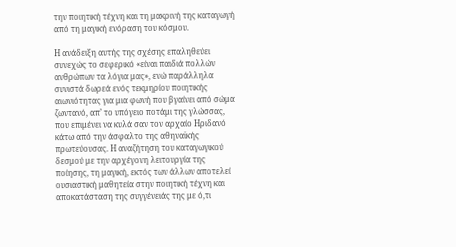την ποιητική τέχνη και τη μακρινή της καταγωγή από τη μαγική ενόραση του κόσμου.

Η ανάδειξη αυτής της σχέσης επαληθεύει συνεχώς το σεφερικό «είναι παιδιά πολλών ανθρώπων τα λόγια μας», ενώ παράλληλα συνιστά δωρεά ενός τεκμηρίου ποιητικής αιωνιότητας για μια φωνή που βγαίνει από σώμα ζωντανό, απ’ το υπόγειο ποτάμι της γλώσσας, που επιμένει να κυλά σαν τον αρχαίο Ηριδανό κάτω από την άσφαλτο της αθηναϊκής πρωτεύουσας. Η αναζήτηση του καταγωγικού δεσμού με την αρχέγονη λειτουργία της ποίησης, τη μαγική, εκτός των άλλων αποτελεί ουσιαστική μαθητεία στην ποιητική τέχνη και αποκατάσταση της συγγένειάς της με ό,τι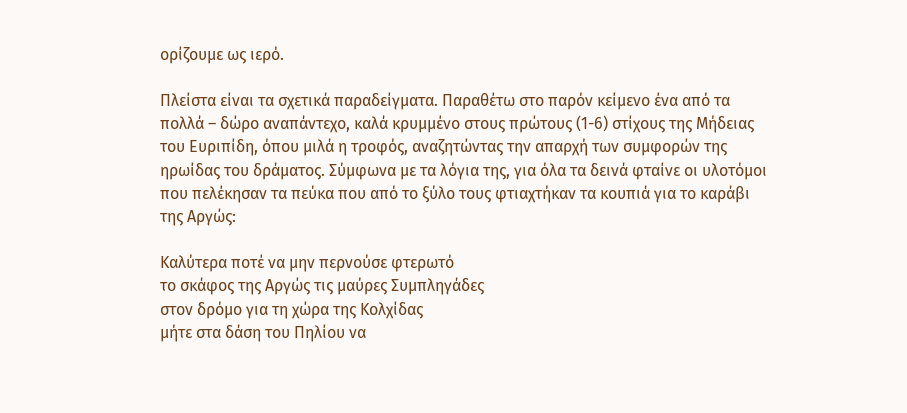ορίζουμε ως ιερό.

Πλείστα είναι τα σχετικά παραδείγματα. Παραθέτω στο παρόν κείμενο ένα από τα πολλά – δώρο αναπάντεχο, καλά κρυμμένο στους πρώτους (1-6) στίχους της Μήδειας του Ευριπίδη, όπου μιλά η τροφός, αναζητώντας την απαρχή των συμφορών της ηρωίδας του δράματος. Σύμφωνα με τα λόγια της, για όλα τα δεινά φταίνε οι υλοτόμοι που πελέκησαν τα πεύκα που από το ξύλο τους φτιαχτήκαν τα κουπιά για το καράβι της Αργώς:

Καλύτερα ποτέ να μην περνούσε φτερωτό
το σκάφος της Αργώς τις μαύρες Συμπληγάδες
στον δρόμο για τη χώρα της Κολχίδας
μήτε στα δάση του Πηλίου να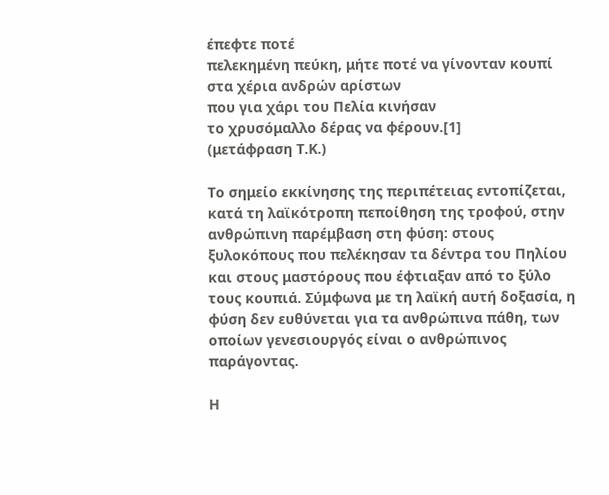έπεφτε ποτέ
πελεκημένη πεύκη, μήτε ποτέ να γίνονταν κουπί
στα χέρια ανδρών αρίστων
που για χάρι του Πελία κινήσαν
το χρυσόμαλλο δέρας να φέρουν.[1]
(μετάφραση Τ.Κ.)

Το σημείο εκκίνησης της περιπέτειας εντοπίζεται, κατά τη λαϊκότροπη πεποίθηση της τροφού, στην ανθρώπινη παρέμβαση στη φύση: στους ξυλοκόπους που πελέκησαν τα δέντρα του Πηλίου και στους μαστόρους που έφτιαξαν από το ξύλο τους κουπιά. Σύμφωνα με τη λαϊκή αυτή δοξασία, η φύση δεν ευθύνεται για τα ανθρώπινα πάθη, των οποίων γενεσιουργός είναι ο ανθρώπινος παράγοντας.

Η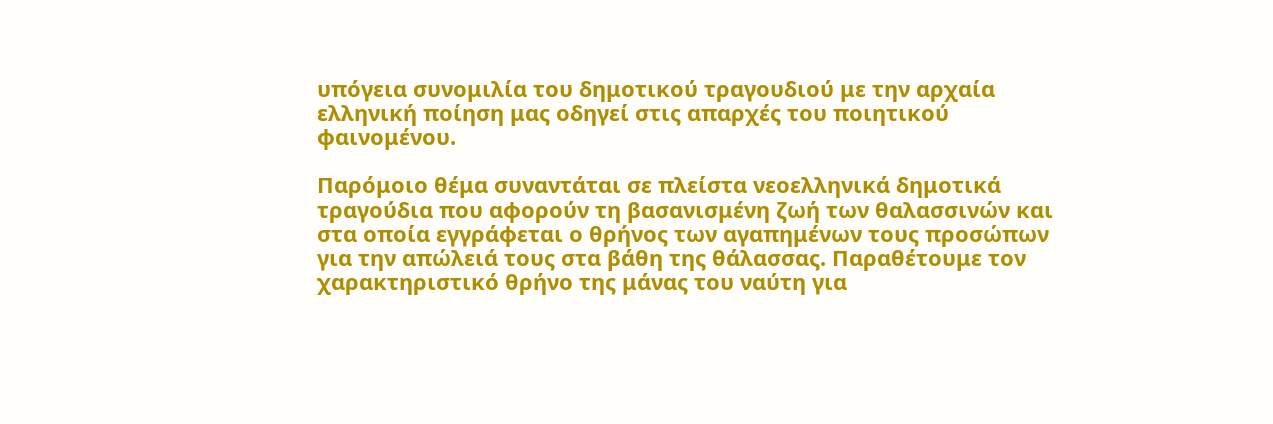υπόγεια συνομιλία του δημοτικού τραγουδιού με την αρχαία ελληνική ποίηση μας οδηγεί στις απαρχές του ποιητικού φαινομένου.

Παρόμοιο θέμα συναντάται σε πλείστα νεοελληνικά δημοτικά τραγούδια που αφορούν τη βασανισμένη ζωή των θαλασσινών και στα οποία εγγράφεται ο θρήνος των αγαπημένων τους προσώπων για την απώλειά τους στα βάθη της θάλασσας. Παραθέτουμε τον χαρακτηριστικό θρήνο της μάνας του ναύτη για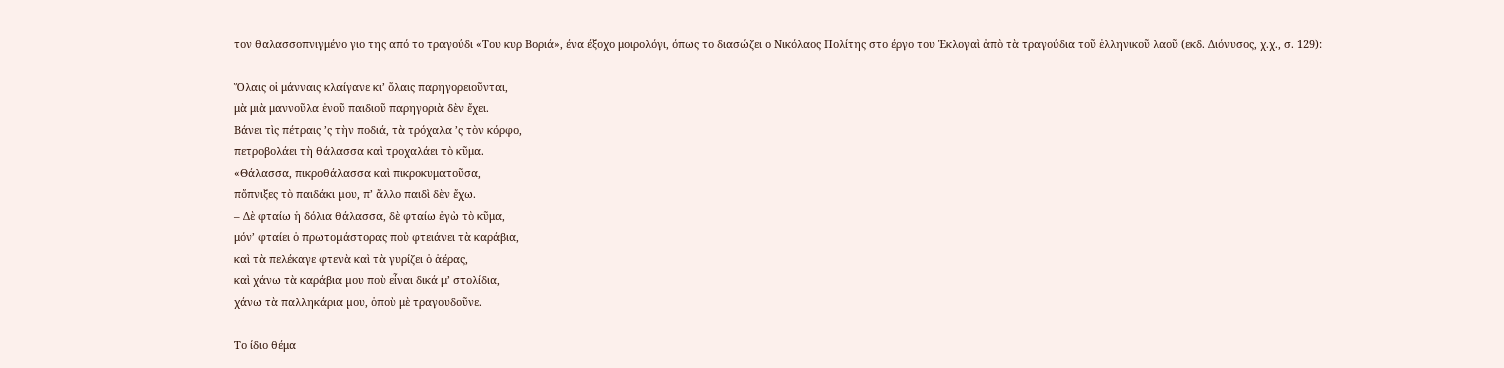τον θαλασσοπνιγμένο γιο της από το τραγούδι «Του κυρ Βοριά», ένα έξοχο μοιρολόγι, όπως το διασώζει ο Νικόλαος Πολίτης στο έργο του Ἐκλογαὶ ἀπὸ τὰ τραγούδια τοῦ ἑλληνικοῦ λαοῦ (εκδ. Διόνυσος, χ.χ., σ. 129):

Ὅλαις οἱ μάνναις κλαίγανε κι’ ὅλαις παρηγορειοῦνται,
μὰ μιὰ μαννοῦλα ἑνοῦ παιδιοῦ παρηγοριὰ δὲν ἔχει.
Βάνει τὶς πέτραις ’ς τὴν ποδιά, τὰ τρόχαλα ’ς τὸν κόρφο,
πετροβολάει τὴ θάλασσα καὶ τροχαλάει τὸ κῦμα.
«Θάλασσα, πικροθάλασσα καὶ πικροκυματοῦσα,
πὄπνιξες τὸ παιδάκι µου, π’ ἄλλο παιδὶ δὲν ἔχω.
– Δὲ φταίω ἡ δόλια θάλασσα, δὲ φταίω ἐγὼ τὸ κῦμα,
μόν’ φταίει ὁ πρωτοµάστορας ποὺ φτειάνει τὰ καράβια,
καὶ τὰ πελέκαγε φτενὰ καὶ τὰ γυρίζει ὁ ἀέρας,
καὶ χάνω τὰ καράβια µου ποὺ εἶναι δικά μ’ στολίδια,
χάνω τὰ παλληκάρια µου, ὁποὺ μὲ τραγουδοῦνε.

Το ίδιο θέμα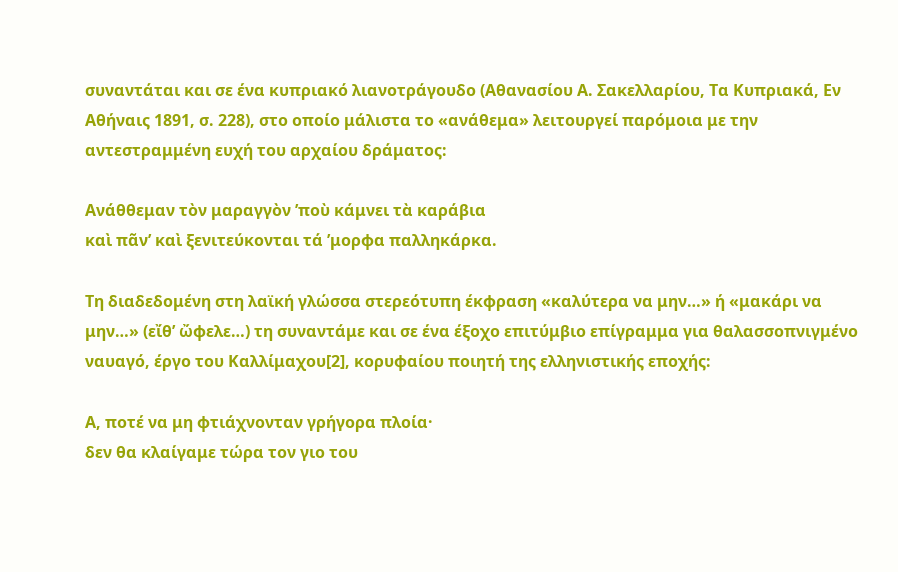συναντάται και σε ένα κυπριακό λιανοτράγουδο (Αθανασίου Α. Σακελλαρίου, Τα Κυπριακά, Εν Αθήναις 1891, σ. 228), στο οποίο μάλιστα το «ανάθεμα» λειτουργεί παρόμοια με την αντεστραμμένη ευχή του αρχαίου δράματος:

Ανάθθεμαν τὸν μαραγγὸν ’ποὺ κάμνει τὰ καράβια
καὶ πᾶν’ καὶ ξενιτεύκονται τά ’μορφα παλληκάρκα.

Τη διαδεδομένη στη λαϊκή γλώσσα στερεότυπη έκφραση «καλύτερα να μην…» ή «μακάρι να μην…» (εἴθ’ ὤφελε…) τη συναντάμε και σε ένα έξοχο επιτύμβιο επίγραμμα για θαλασσοπνιγμένο ναυαγό, έργο του Καλλίμαχου[2], κορυφαίου ποιητή της ελληνιστικής εποχής:

Α, ποτέ να μη φτιάχνονταν γρήγορα πλοία·
δεν θα κλαίγαμε τώρα τον γιο του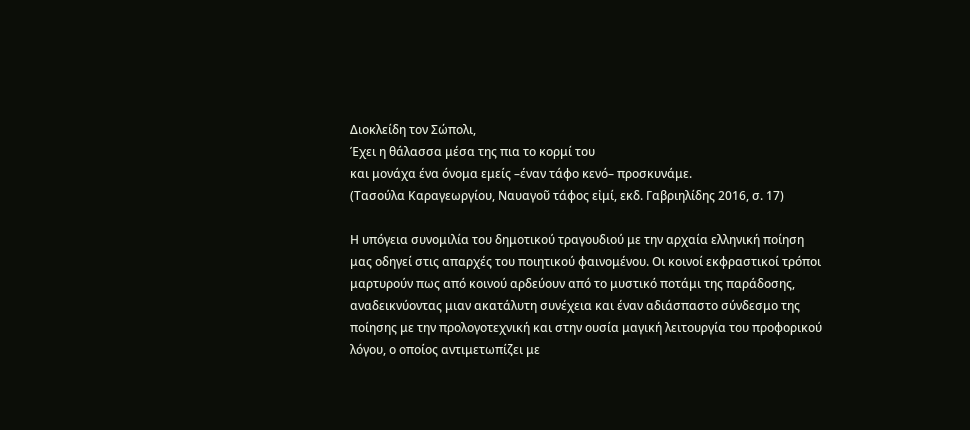Διοκλείδη τον Σώπολι,
Έχει η θάλασσα μέσα της πια το κορμί του
και μονάχα ένα όνομα εμείς –έναν τάφο κενό– προσκυνάμε.
(Τασούλα Καραγεωργίου, Ναυαγοῦ τάφος εἰμί, εκδ. Γαβριηλίδης 2016, σ. 17)

Η υπόγεια συνομιλία του δημοτικού τραγουδιού με την αρχαία ελληνική ποίηση μας οδηγεί στις απαρχές του ποιητικού φαινομένου. Οι κοινοί εκφραστικοί τρόποι μαρτυρούν πως από κοινού αρδεύουν από το μυστικό ποτάμι της παράδοσης, αναδεικνύοντας μιαν ακατάλυτη συνέχεια και έναν αδιάσπαστο σύνδεσμο της ποίησης με την προλογοτεχνική και στην ουσία μαγική λειτουργία του προφορικού λόγου, ο οποίος αντιμετωπίζει με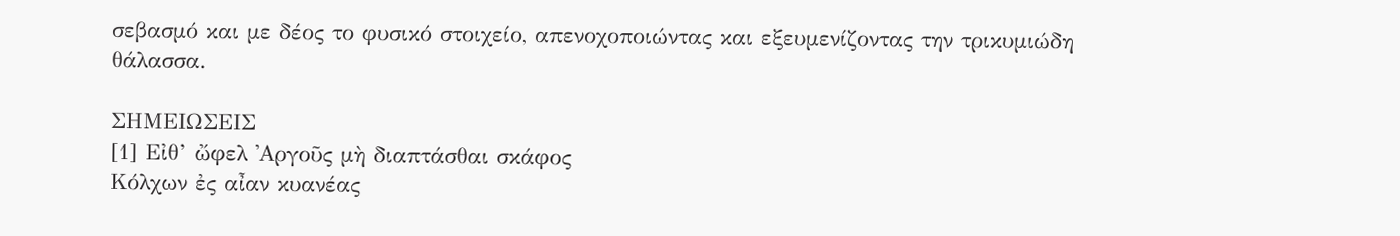σεβασμό και με δέος το φυσικό στοιχείο, απενοχοποιώντας και εξευμενίζοντας την τρικυμιώδη θάλασσα.

ΣΗΜΕΙΩΣΕΙΣ
[1] Εἰθ’ ὤφελ ᾿Αργοῦς μὴ διαπτάσθαι σκάφος
Κόλχων ἐς αἶαν κυανέας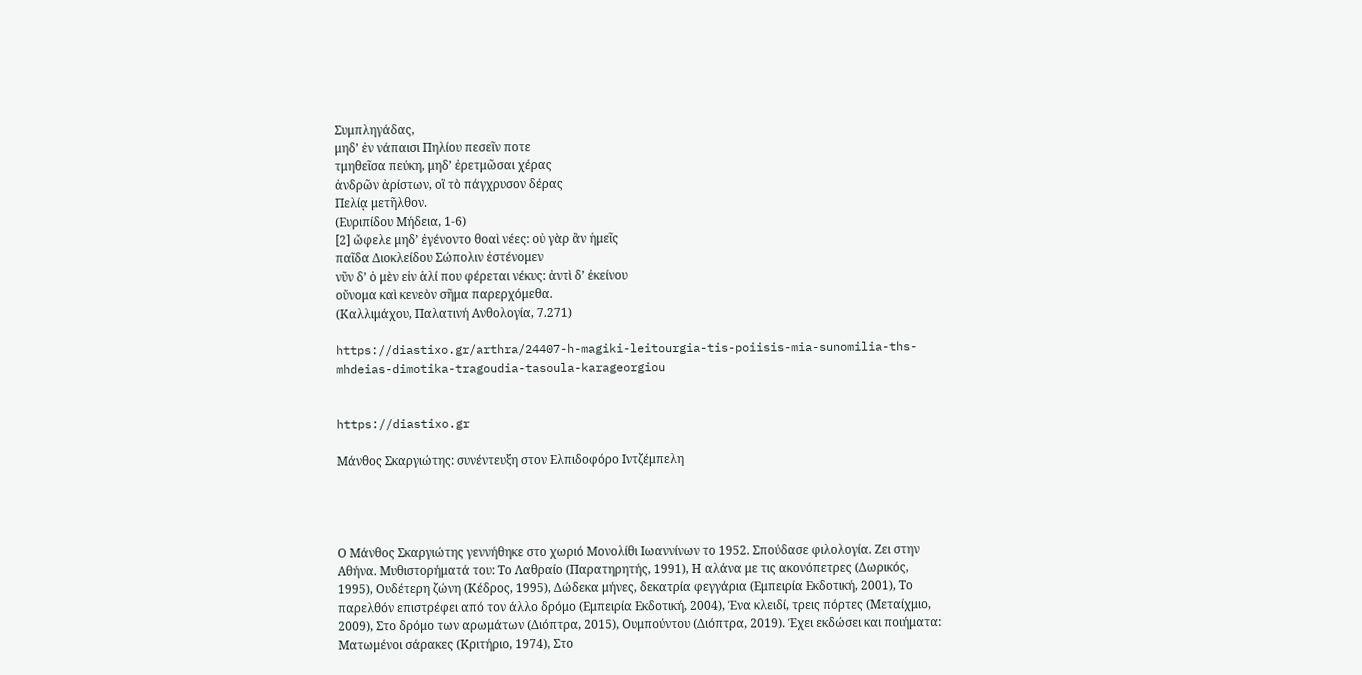Συμπληγάδας,
μηδ’ ἐν νάπαισι Πηλίου πεσεῖν ποτε
τμηθεῖσα πεύκη, μηδ’ ἐρετμῶσαι χέρας
ἀνδρῶν ἀρίστων, οἳ τὸ πάγχρυσον δέρας
Πελίᾳ μετῆλθον.
(Ευριπίδου Μήδεια, 1-6)
[2] ὤφελε μηδ’ ἐγένοντο θοαὶ νέες: οὐ γὰρ ἂν ἡμεῖς
παῖδα Διοκλείδου Σώπολιν ἐστένομεν
νῦν δ’ ὁ μὲν εἰν ἁλί που φέρεται νέκυς: ἀντὶ δ’ ἐκείνου
οὔνομα καὶ κενεὸν σῆμα παρερχόμεθα.
(Καλλιμάχου, Παλατινή Ανθολογία, 7.271)

https://diastixo.gr/arthra/24407-h-magiki-leitourgia-tis-poiisis-mia-sunomilia-ths-mhdeias-dimotika-tragoudia-tasoula-karageorgiou


https://diastixo.gr

Μάνθος Σκαργιώτης: συνέντευξη στον Ελπιδοφόρο Ιντζέμπελη




Ο Μάνθος Σκαργιώτης γεννήθηκε στο χωριό Μονολίθι Ιωαννίνων το 1952. Σπούδασε φιλολογία. Ζει στην Αθήνα. Μυθιστορήματά του: Το Λαθραίο (Παρατηρητής, 1991), Η αλάνα με τις ακονόπετρες (Δωρικός, 1995), Ουδέτερη ζώνη (Κέδρος, 1995), Δώδεκα μήνες, δεκατρία φεγγάρια (Εμπειρία Εκδοτική, 2001), Το παρελθόν επιστρέφει από τον άλλο δρόμο (Εμπειρία Εκδοτική, 2004), Ένα κλειδί, τρεις πόρτες (Μεταίχμιο, 2009), Στο δρόμο των αρωμάτων (Διόπτρα, 2015), Ουμπούντου (Διόπτρα, 2019). Έχει εκδώσει και ποιήματα: Ματωμένοι σάρακες (Κριτήριο, 1974), Στο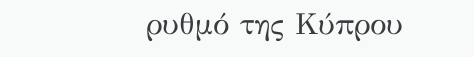ρυθμό της Κύπρου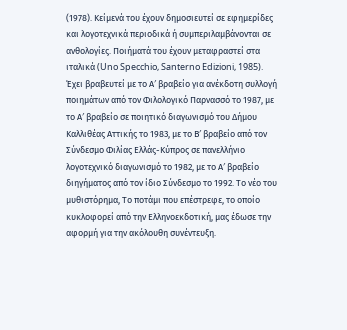(1978). Κείμενά του έχουν δημοσιευτεί σε εφημερίδες και λογοτεχνικά περιοδικά ή συμπεριλαμβάνονται σε ανθολογίες. Ποιήματά του έχουν μεταφραστεί στα ιταλικά (Uno Specchio, Santerno Edizioni, 1985). Έχει βραβευτεί με το Α′ βραβείο για ανέκδοτη συλλογή ποιημάτων από τον Φιλολογικό Παρνασσό το 1987, με το Α′ βραβείο σε ποιητικό διαγωνισμό του Δήμου Καλλιθέας Αττικής το 1983, με το Β′ βραβείο από τον Σύνδεσμο Φιλίας Ελλάς-Κύπρος σε πανελλήνιο λογοτεχνικό διαγωνισμό το 1982, με το Α′ βραβείο διηγήματος από τον ίδιο Σύνδεσμο το 1992. Το νέο του μυθιστόρημα, Το ποτάμι που επέστρεφε, το οποίο κυκλοφορεί από την Ελληνοεκδοτική, μας έδωσε την αφορμή για την ακόλουθη συνέντευξη.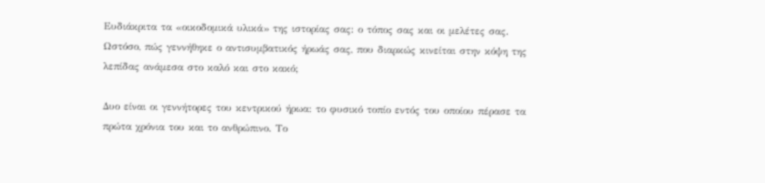Ευδιάκριτα τα «οικοδομικά υλικά» της ιστορίας σας: ο τόπος σας και οι μελέτες σας. Ωστόσο, πώς γεννήθηκε ο αντισυμβατικός ήρωάς σας, που διαρκώς κινείται στην κόψη της λεπίδας ανάμεσα στο καλό και στο κακό;

Δυο είναι οι γεννήτορες του κεντρικού ήρωα: το φυσικό τοπίο εντός του οποίου πέρασε τα πρώτα χρόνια του και το ανθρώπινο. Το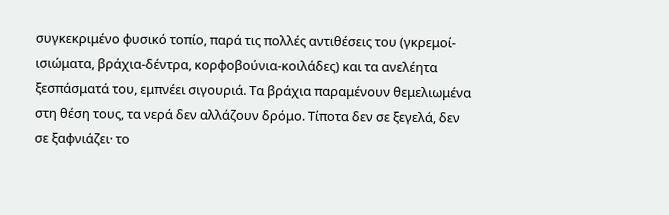συγκεκριμένο φυσικό τοπίο, παρά τις πολλές αντιθέσεις του (γκρεμοί-ισιώματα, βράχια-δέντρα, κορφοβούνια-κοιλάδες) και τα ανελέητα ξεσπάσματά του, εμπνέει σιγουριά. Τα βράχια παραμένουν θεμελιωμένα στη θέση τους, τα νερά δεν αλλάζουν δρόμο. Τίποτα δεν σε ξεγελά, δεν σε ξαφνιάζει· το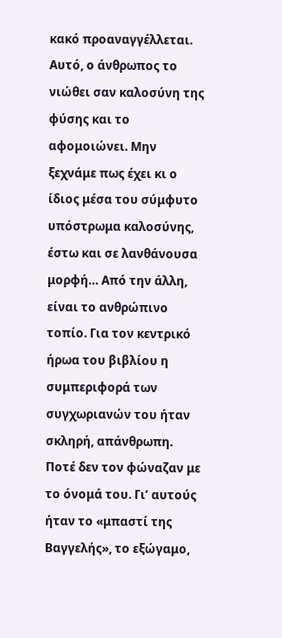κακό προαναγγέλλεται. Αυτό, ο άνθρωπος το νιώθει σαν καλοσύνη της φύσης και το αφομοιώνει. Μην ξεχνάμε πως έχει κι ο ίδιος μέσα του σύμφυτο υπόστρωμα καλοσύνης, έστω και σε λανθάνουσα μορφή… Από την άλλη, είναι το ανθρώπινο τοπίο. Για τον κεντρικό ήρωα του βιβλίου η συμπεριφορά των συγχωριανών του ήταν σκληρή, απάνθρωπη. Ποτέ δεν τον φώναζαν με το όνομά του. Γι’ αυτούς ήταν το «μπαστί της Βαγγελής», το εξώγαμο,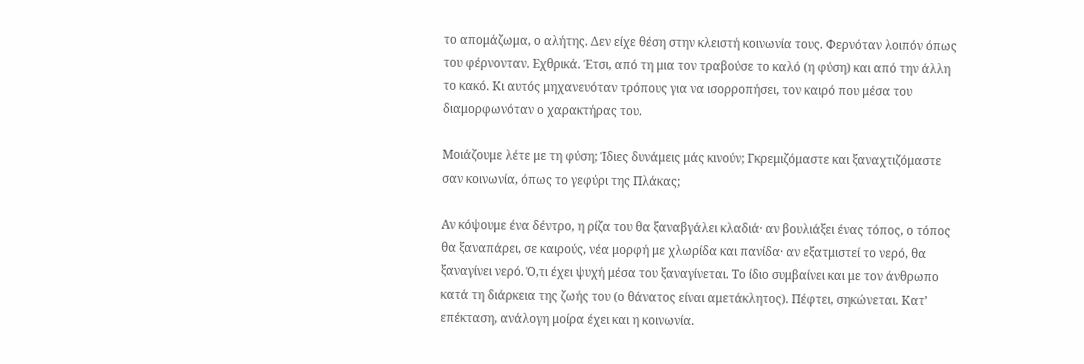το απομάζωμα, ο αλήτης. Δεν είχε θέση στην κλειστή κοινωνία τους. Φερνόταν λοιπόν όπως του φέρνονταν. Εχθρικά. Έτσι, από τη μια τον τραβούσε το καλό (η φύση) και από την άλλη το κακό. Κι αυτός μηχανευόταν τρόπους για να ισορροπήσει, τον καιρό που μέσα του διαμορφωνόταν ο χαρακτήρας του.

Μοιάζουμε λέτε με τη φύση; Ίδιες δυνάμεις μάς κινούν; Γκρεμιζόμαστε και ξαναχτιζόμαστε σαν κοινωνία, όπως το γεφύρι της Πλάκας;

Αν κόψουμε ένα δέντρο, η ρίζα του θα ξαναβγάλει κλαδιά· αν βουλιάξει ένας τόπος, ο τόπος θα ξαναπάρει, σε καιρούς, νέα μορφή με χλωρίδα και πανίδα· αν εξατμιστεί το νερό, θα ξαναγίνει νερό. Ό,τι έχει ψυχή μέσα του ξαναγίνεται. Το ίδιο συμβαίνει και με τον άνθρωπο κατά τη διάρκεια της ζωής του (ο θάνατος είναι αμετάκλητος). Πέφτει, σηκώνεται. Κατ’ επέκταση, ανάλογη μοίρα έχει και η κοινωνία.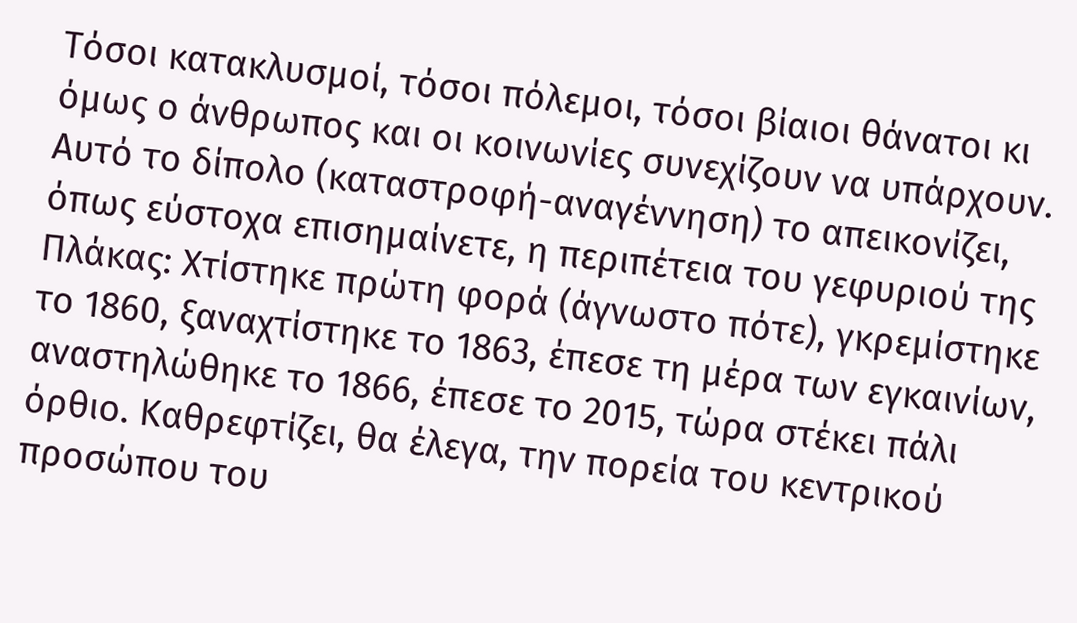Τόσοι κατακλυσμοί, τόσοι πόλεμοι, τόσοι βίαιοι θάνατοι κι όμως ο άνθρωπος και οι κοινωνίες συνεχίζουν να υπάρχουν. Αυτό το δίπολο (καταστροφή-αναγέννηση) το απεικονίζει, όπως εύστοχα επισημαίνετε, η περιπέτεια του γεφυριού της Πλάκας: Χτίστηκε πρώτη φορά (άγνωστο πότε), γκρεμίστηκε το 1860, ξαναχτίστηκε το 1863, έπεσε τη μέρα των εγκαινίων, αναστηλώθηκε το 1866, έπεσε το 2015, τώρα στέκει πάλι όρθιο. Καθρεφτίζει, θα έλεγα, την πορεία του κεντρικού προσώπου του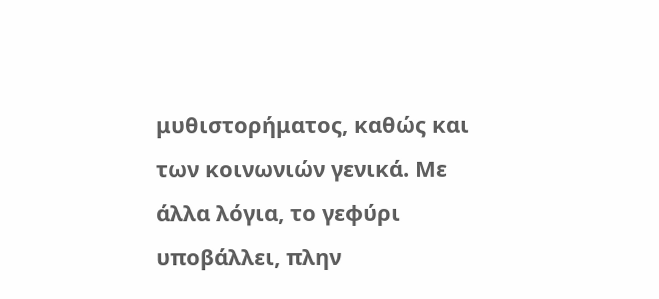μυθιστορήματος, καθώς και των κοινωνιών γενικά. Με άλλα λόγια, το γεφύρι υποβάλλει, πλην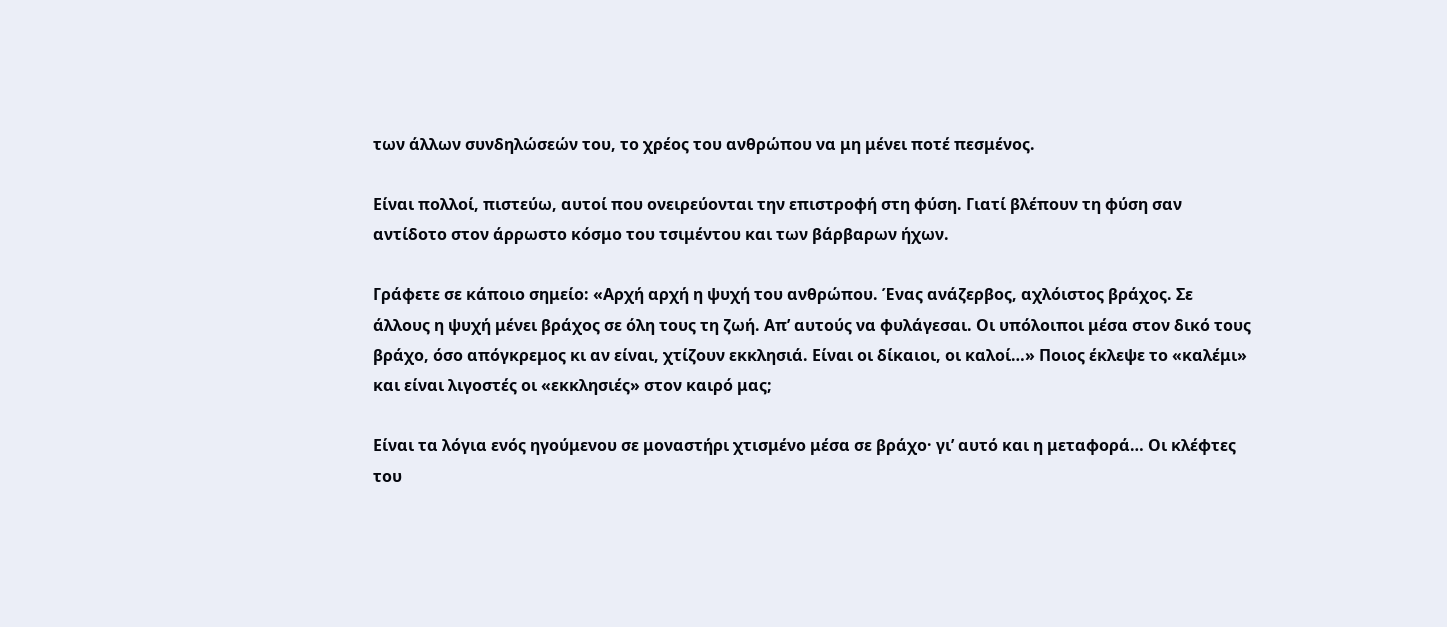των άλλων συνδηλώσεών του, το χρέος του ανθρώπου να μη μένει ποτέ πεσμένος.

Είναι πολλοί, πιστεύω, αυτοί που ονειρεύονται την επιστροφή στη φύση. Γιατί βλέπουν τη φύση σαν αντίδοτο στον άρρωστο κόσμο του τσιμέντου και των βάρβαρων ήχων.

Γράφετε σε κάποιο σημείο: «Αρχή αρχή η ψυχή του ανθρώπου. Ένας ανάζερβος, αχλόιστος βράχος. Σε άλλους η ψυχή μένει βράχος σε όλη τους τη ζωή. Απ’ αυτούς να φυλάγεσαι. Οι υπόλοιποι μέσα στον δικό τους βράχο, όσο απόγκρεμος κι αν είναι, χτίζουν εκκλησιά. Είναι οι δίκαιοι, οι καλοί…» Ποιος έκλεψε το «καλέμι» και είναι λιγοστές οι «εκκλησιές» στον καιρό μας;

Είναι τα λόγια ενός ηγούμενου σε μοναστήρι χτισμένο μέσα σε βράχο· γι’ αυτό και η μεταφορά… Οι κλέφτες του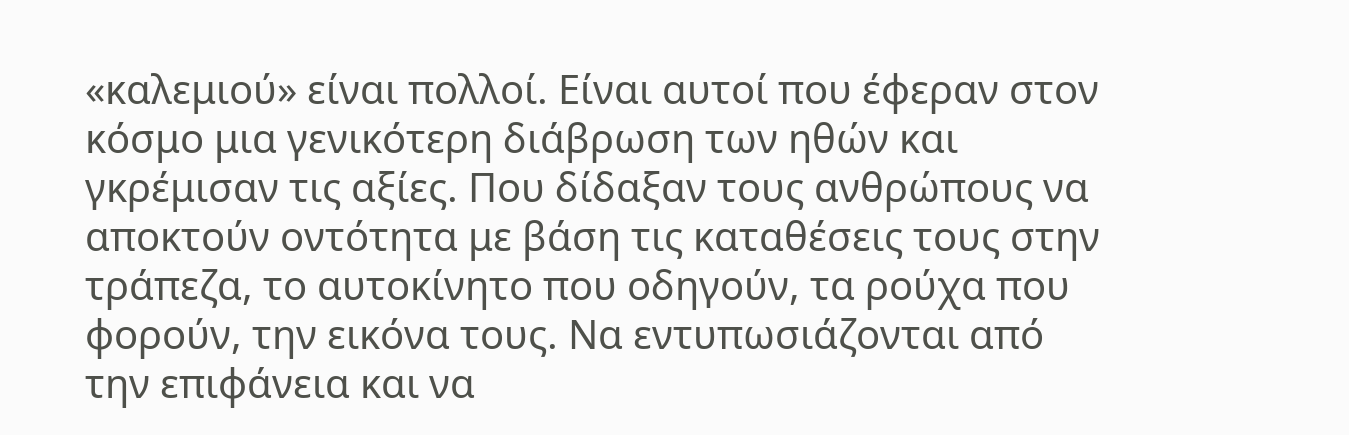«καλεμιού» είναι πολλοί. Είναι αυτοί που έφεραν στον κόσμο μια γενικότερη διάβρωση των ηθών και γκρέμισαν τις αξίες. Που δίδαξαν τους ανθρώπους να αποκτούν οντότητα με βάση τις καταθέσεις τους στην τράπεζα, το αυτοκίνητο που οδηγούν, τα ρούχα που φορούν, την εικόνα τους. Να εντυπωσιάζονται από την επιφάνεια και να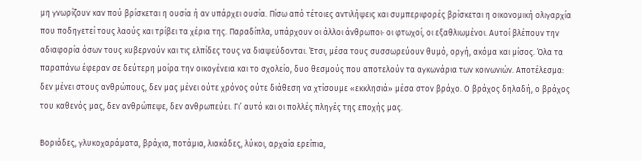μη γνωρίζουν καν πού βρίσκεται η ουσία ή αν υπάρχει ουσία. Πίσω από τέτοιες αντιλήψεις και συμπεριφορές βρίσκεται η οικονομική ολιγαρχία που ποδηγετεί τους λαούς και τρίβει τα χέρια της. Παραδίπλα, υπάρχουν οι άλλοι άνθρωποι· οι φτωχοί, οι εξαθλιωμένοι. Αυτοί βλέπουν την αδιαφορία όσων τους κυβερνούν και τις ελπίδες τους να διαψεύδονται. Έτσι, μέσα τους συσσωρεύουν θυμό, οργή, ακόμα και μίσος. Όλα τα παραπάνω έφεραν σε δεύτερη μοίρα την οικογένεια και το σχολείο, δυο θεσμούς που αποτελούν τα αγκωνάρια των κοινωνιών. Αποτέλεσμα: δεν μένει στους ανθρώπους, δεν μας μένει ούτε χρόνος ούτε διάθεση να χτίσουμε «εκκλησιά» μέσα στον βράχο. Ο βράχος δηλαδή, ο βράχος του καθενός μας, δεν ανθρώπεψε, δεν ανθρωπεύει. Γι’ αυτό και οι πολλές πληγές της εποχής μας.

Βοριάδες, γλυκοχαράματα, βράχια, ποτάμια, λιακάδες, λύκοι, αρχαία ερείπια,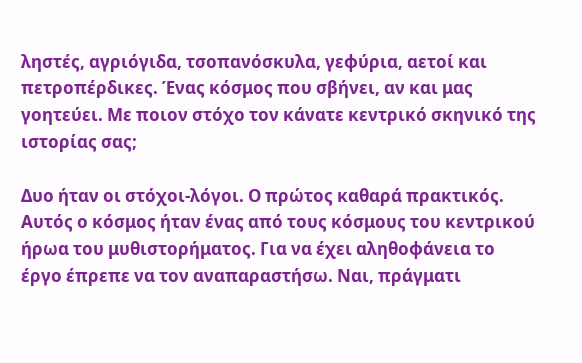ληστές, αγριόγιδα, τσοπανόσκυλα, γεφύρια, αετοί και πετροπέρδικες. Ένας κόσμος που σβήνει, αν και μας γοητεύει. Με ποιον στόχο τον κάνατε κεντρικό σκηνικό της ιστορίας σας;

Δυο ήταν οι στόχοι-λόγοι. Ο πρώτος καθαρά πρακτικός. Αυτός ο κόσμος ήταν ένας από τους κόσμους του κεντρικού ήρωα του μυθιστορήματος. Για να έχει αληθοφάνεια το έργο έπρεπε να τον αναπαραστήσω. Ναι, πράγματι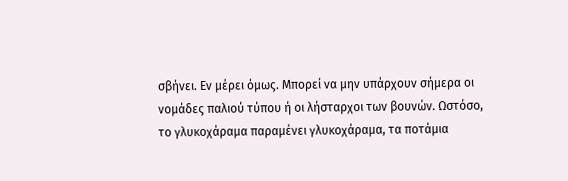σβήνει. Εν μέρει όμως. Μπορεί να μην υπάρχουν σήμερα οι νομάδες παλιού τύπου ή οι λήσταρχοι των βουνών. Ωστόσο, το γλυκοχάραμα παραμένει γλυκοχάραμα, τα ποτάμια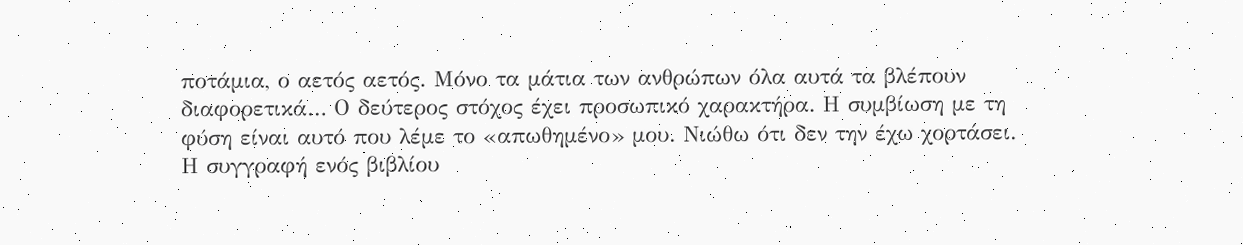ποτάμια, ο αετός αετός. Μόνο τα μάτια των ανθρώπων όλα αυτά τα βλέπουν διαφορετικά… Ο δεύτερος στόχος έχει προσωπικό χαρακτήρα. Η συμβίωση με τη φύση είναι αυτό που λέμε το «απωθημένο» μου. Νιώθω ότι δεν την έχω χορτάσει. Η συγγραφή ενός βιβλίου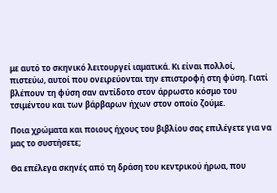με αυτό το σκηνικό λειτουργεί ιαματικά. Κι είναι πολλοί, πιστεύω, αυτοί που ονειρεύονται την επιστροφή στη φύση. Γιατί βλέπουν τη φύση σαν αντίδοτο στον άρρωστο κόσμο του τσιμέντου και των βάρβαρων ήχων στον οποίο ζούμε.

Ποια χρώματα και ποιους ήχους του βιβλίου σας επιλέγετε για να μας το συστήσετε;

Θα επέλεγα σκηνές από τη δράση του κεντρικού ήρωα, που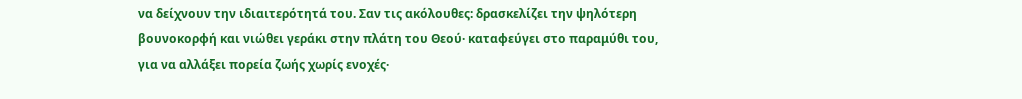να δείχνουν την ιδιαιτερότητά του. Σαν τις ακόλουθες: δρασκελίζει την ψηλότερη βουνοκορφή και νιώθει γεράκι στην πλάτη του Θεού· καταφεύγει στο παραμύθι του, για να αλλάξει πορεία ζωής χωρίς ενοχές·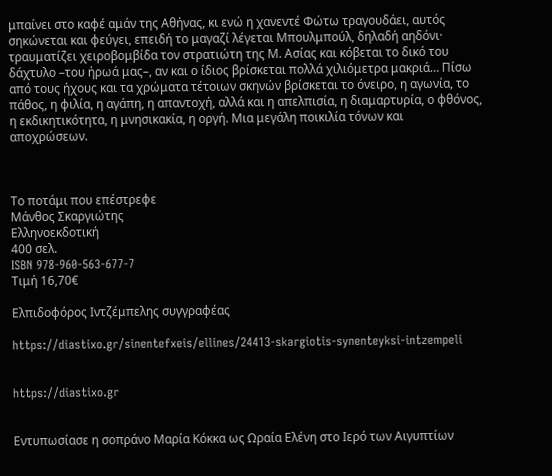μπαίνει στο καφέ αμάν της Αθήνας, κι ενώ η χανεντέ Φώτω τραγουδάει, αυτός σηκώνεται και φεύγει, επειδή το μαγαζί λέγεται Μπουλμπούλ, δηλαδή αηδόνι· τραυματίζει χειροβομβίδα τον στρατιώτη της Μ. Ασίας και κόβεται το δικό του δάχτυλο –του ήρωά μας–, αν και ο ίδιος βρίσκεται πολλά χιλιόμετρα μακριά… Πίσω από τους ήχους και τα χρώματα τέτοιων σκηνών βρίσκεται το όνειρο, η αγωνία, το πάθος, η φιλία, η αγάπη, η απαντοχή, αλλά και η απελπισία, η διαμαρτυρία, ο φθόνος, η εκδικητικότητα, η μνησικακία, η οργή. Μια μεγάλη ποικιλία τόνων και αποχρώσεων.



Το ποτάμι που επέστρεφε
Μάνθος Σκαργιώτης
Ελληνοεκδοτική
400 σελ.
ISBN 978-960-563-677-7
Τιμή 16,70€

Ελπιδοφόρος Ιντζέμπελης συγγραφέας

https://diastixo.gr/sinentefxeis/ellines/24413-skargiotis-synenteyksi-intzempeli


https://diastixo.gr


Εντυπωσίασε η σοπράνο Μαρία Κόκκα ως Ωραία Ελένη στο Ιερό των Αιγυπτίων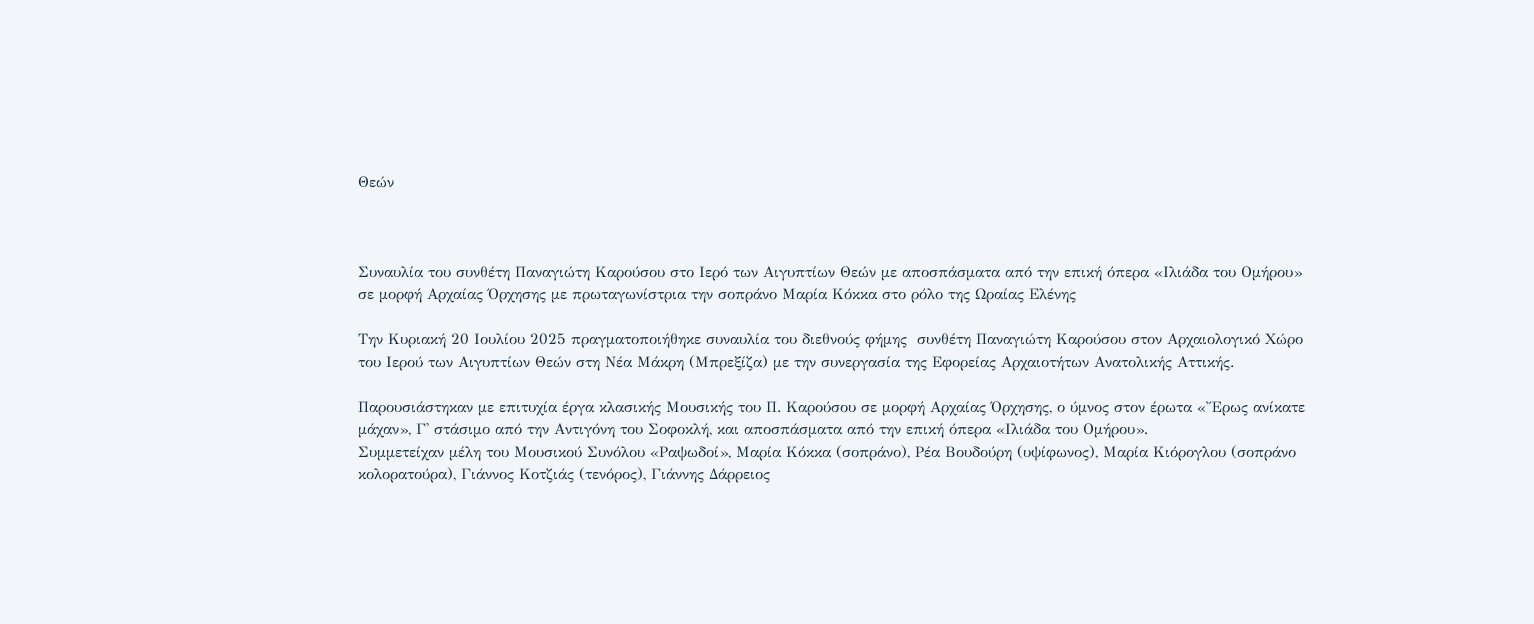Θεών



Συναυλία του συνθέτη Παναγιώτη Καρούσου στο Ιερό των Αιγυπτίων Θεών με αποσπάσματα από την επική όπερα «Ιλιάδα του Ομήρου» σε μορφή Αρχαίας Όρχησης με πρωταγωνίστρια την σοπράνο Μαρία Κόκκα στο ρόλο της Ωραίας Ελένης

Την Κυριακή 20 Ιουλίου 2025 πραγματοποιήθηκε συναυλία του διεθνούς φήμης  συνθέτη Παναγιώτη Καρούσου στον Aρχαιολογικό Xώρο του Ιερού των Αιγυπτίων Θεών στη Νέα Μάκρη (Μπρεξίζα) με την συνεργασία της Εφορείας Αρχαιοτήτων Ανατολικής Αττικής.

Παρουσιάστηκαν με επιτυχία έργα κλασικής Μουσικής του Π. Καρούσου σε μορφή Αρχαίας Όρχησης, ο ύμνος στον έρωτα «Ἔρως ανίκατε μάχαν», Γ' στάσιμο από την Αντιγόνη του Σοφοκλή, και αποσπάσματα από την επική όπερα «Ιλιάδα του Ομήρου».
Συμμετείχαν μέλη του Μουσικού Συνόλου «Ραψωδοί», Μαρία Κόκκα (σοπράνο), Ρέα Βουδούρη (υψίφωνος), Μαρία Κιόρογλου (σοπράνο κολορατούρα), Γιάννος Κοτζιάς (τενόρος), Γιάννης Δάρρειος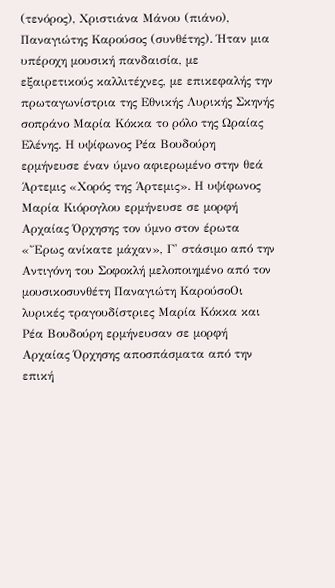(τενόρος), Χριστιάνα Μάνου (πιάνο), Παναγιώτης Καρούσος (συνθέτης). Ήταν μια υπέροχη μουσική πανδαισία, με εξαιρετικούς καλλιτέχνες, με επικεφαλής την πρωταγωνίστρια της Εθνικής Λυρικής Σκηνής σοπράνο Μαρία Κόκκα το ρόλο της Ωραίας Ελένης. Η υψίφωνος Ρέα Βουδούρη ερμήνευσε έναν ύμνο αφιερωμένο στην θεά Άρτεμις «Χορός της Άρτεμις». Η υψίφωνος Μαρία Κιόρογλου ερμήνευσε σε μορφή Αρχαίας Όρχησης τον ύμνο στον έρωτα «Ἔρως ανίκατε μάχαν», Γ' στάσιμο από την Αντιγόνη του Σοφοκλή μελοποιημένο από τον μουσικοσυνθέτη Παναγιώτη ΚαρούσοΟι λυρικές τραγουδίστριες Μαρία Κόκκα και Ρέα Βουδούρη ερμήνευσαν σε μορφή Αρχαίας Όρχησης αποσπάσματα από την επική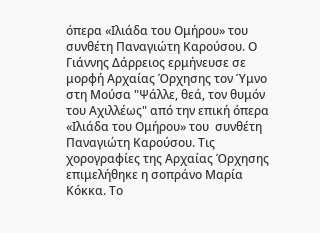όπερα «Ιλιάδα του Ομήρου» του συνθέτη Παναγιώτη Καρούσου. Ο Γιάννης Δάρρειος ερμήνευσε σε μορφή Αρχαίας Όρχησης τον Ύμνο στη Μούσα "Ψάλλε, θεά, τον θυμόν του Αχιλλέως" από την επική όπερα «Ιλιάδα του Ομήρου» του  συνθέτη Παναγιώτη Καρούσου. Τις χορογραφίες της Αρχαίας Όρχησης επιμελήθηκε η σοπράνο Μαρία Κόκκα. Το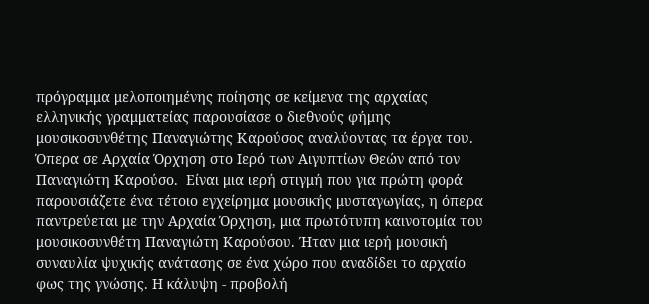πρόγραμμα μελοποιημένης ποίησης σε κείμενα της αρχαίας ελληνικής γραμματείας παρουσίασε ο διεθνούς φήμης μουσικοσυνθέτης Παναγιώτης Καρούσος αναλύοντας τα έργα του.
Όπερα σε Αρχαία Όρχηση στο Ιερό των Αιγυπτίων Θεών από τον Παναγιώτη Καρούσο.  Είναι μια ιερή στιγμή που για πρώτη φορά παρουσιάζετε ένα τέτοιο εγχείρημα μουσικής μυσταγωγίας, η όπερα  παντρεύεται με την Αρχαία Όρχηση, μια πρωτότυπη καινοτομία του μουσικοσυνθέτη Παναγιώτη Καρούσου. Ήταν μια ιερή μουσική συναυλία ψυχικής ανάτασης σε ένα χώρο που αναδίδει το αρχαίο φως της γνώσης. Η κάλυψη - προβολή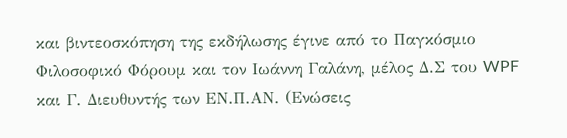και βιντεοσκόπηση της εκδήλωσης έγινε από το Παγκόσμιο Φιλοσοφικό Φόρουμ και τον Ιωάννη Γαλάνη, μέλος Δ.Σ του WPF και Γ. Διευθυντής των ΕΝ.Π.ΑΝ. (Ενώσεις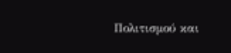Πολιτισμού και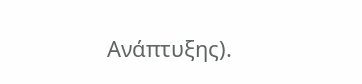Ανάπτυξης).